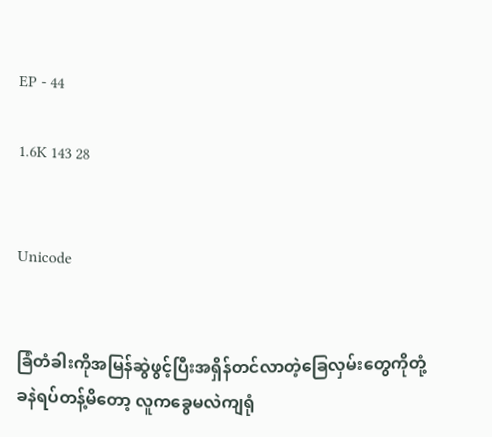EP - 44

1.6K 143 28


Unicode


ခြံတံခါးကိုအမြန်ဆွဲဖွင့်ပြီးအရှိန်တင်လာတဲ့ခြေလှမ်းတွေကိုတုံ့ခနဲရပ်တန့်မိတော့ လူကခွေမလဲကျရုံ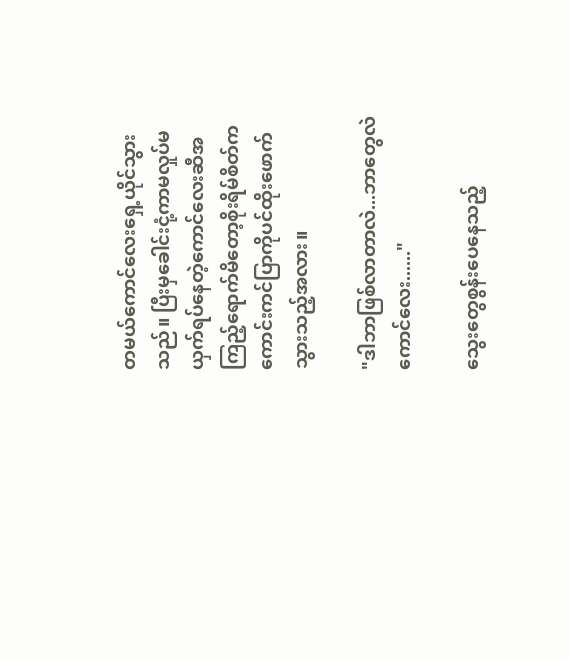တမယ်ကောင်လေးရှေ့ယိုင်သွားသည်။ ပြီးမှခေါင်းငုံ့ကာမလှုပ်မယှက်ရပ်နေတဲ့ကောင်လေးဆီအကြည့်ရောက်မိတော့စိုးရိမ်စိတ်ကကောင်းကင်ပြာကိုပင်ထိုးဖောက်သွားသည့်အလား။

"ဒါဘာဖြစ်လာတာလဲ...ဘာတွေလဲကောင်လေး......"

သွေးတွေစွန်းပေနေသည့်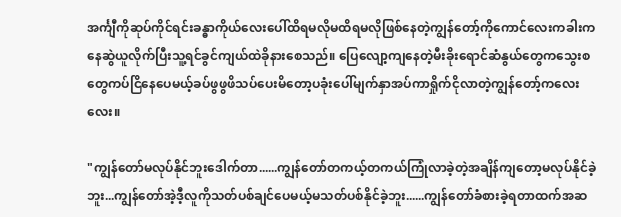အင်္ကျီကိုဆုပ်ကိုင်ရင်းခန္ဓာကိုယ်လေးပေါ်ထိရမလိုမထိရမလိုဖြစ်နေတဲ့ကျွန်တော့်ကိုကောင်လေးကခါးကနေဆွဲယူလိုက်ပြီးသူ့ရင်ခွင်ကျယ်ထဲခိုနားစေသည်။ ပြေလျော့ကျနေတဲ့မီးခိုးရောင်ဆံနွယ်တွေကသွေးစတွေကပ်ငြိနေပေမယ့်ခပ်ဖွဖွ‌ဖိသပ်ပေးမိတော့ပခုံးပေါ်မျက်နှာအပ်ကာရှိုက်ငိုလာတဲ့ကျွန်တော့်ကလေးလေး။

"ကျွန်တော်မလုပ်နိုင်ဘူးဒေါက်တာ......ကျွန်တော်တကယ့်တကယ်ကြုံလာခဲ့တဲ့အချိန်ကျတော့မလုပ်နိုင်ခဲ့ဘူး...ကျွန်တော်အဲ့ဒီ့လူကိုသတ်ပစ်ချင်ပေမယ့်မသတ်ပစ်နိုင်ခဲ့ဘူး......ကျွန်တော်ခံစားခဲ့ရတာထက်အဆ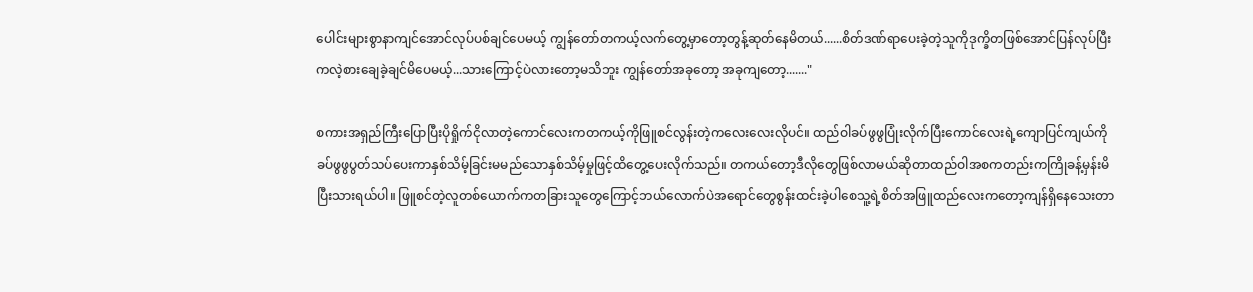ပေါင်းများစွာနာကျင်အောင်လုပ်ပစ်ချင်ပေမယ့် ကျွန်တော်တကယ့်လက်တွေ့မှာတော့တွန့်ဆုတ်နေမိတယ်......စိတ်ဒဏ်ရာပေးခဲ့တဲ့သူကိုဒုက္ခိတဖြစ်အောင်ပြန်လုပ်ပြီးကလဲ့စားချေခဲ့ချင်မိပေမယ့်...သားကြောင့်ပဲလားတော့မသိဘူး ကျွန်တော်အခုတော့ အခုကျတော့......."

စကားအရှည်ကြီးပြောပြီးပိုရှိုက်ငိုလာတဲ့ကောင်လေးကတကယ့်ကိုဖြူစင်လွန်းတဲ့ကလေးလေးလိုပင်။ ထည်ဝါခပ်ဖွဖွပြုံးလိုက်ပြီးကောင်လေးရဲ့ကျောပြင်ကျယ်ကိုခပ်ဖွဖွပွတ်သပ်ပေးကာနှစ်သိမ့်ခြင်းမမည်သောနှစ်သိမ့်မှုဖြင့်ထိတွေ့ပေးလိုက်သည်။ တကယ်တော့ဒီလိုတွေဖြစ်လာမယ်ဆိုတာထည်ဝါအစကတည်းကကြိုခန့်မှန်းမိပြီးသားရယ်ပါ။ ဖြူစင်တဲ့လူတစ်ယောက်ကတခြားသူတွေကြောင့်ဘယ်လောက်ပဲအရောင်‌တွေစွန်းထင်းခဲ့ပါစေသူ့ရဲ့စိတ်အဖြူထည်လေးကတော့ကျန်ရှိနေသေးတာ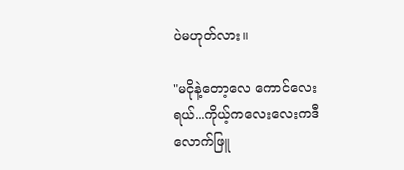ပဲမဟုတ်လား။

"မငိုနဲ့တော့လေ ကောင်လေးရယ်...ကိုယ့်ကလေးလေးကဒီလောက်ဖြူ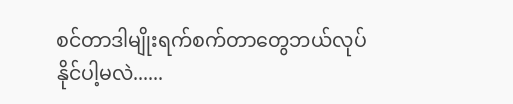စင်တာဒါမျိုးရက်စက်တာတွေဘယ်လုပ်နိုင်ပါ့မလဲ......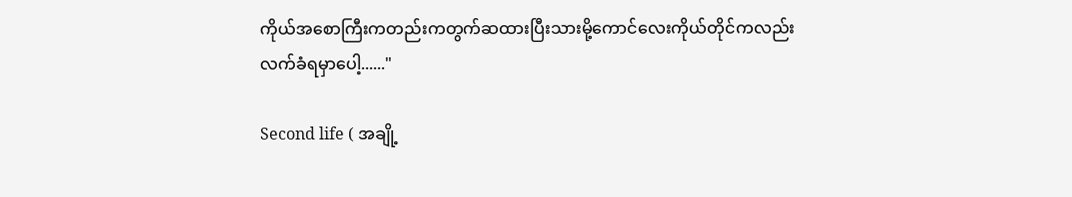ကိုယ်အစောကြီးကတည်းကတွက်ဆထားပြီးသားမို့ကောင်လေးကိုယ်တိုင်ကလည်းလက်ခံရမှာပေါ့......"

Second life ( အချို့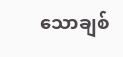သောချစ်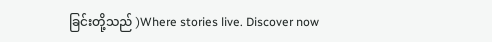ခြင်းတို့သည် )Where stories live. Discover now